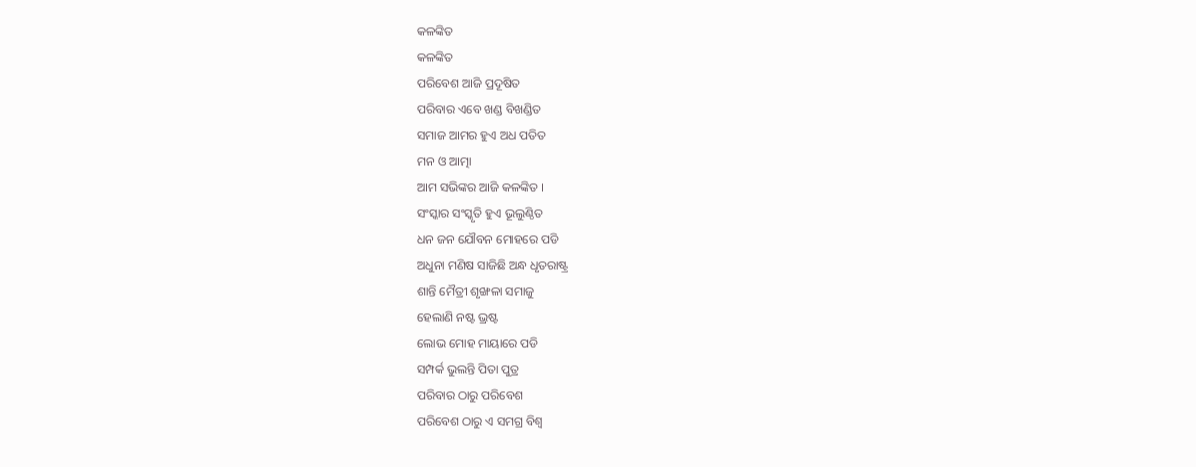କଳଙ୍କିତ
କଳଙ୍କିତ
ପରିବେଶ ଆଜି ପ୍ରଦୂଷିତ
ପରିବାର ଏବେ ଖଣ୍ଡ ବିଖଣ୍ଡିତ
ସମାଜ ଆମର ହୁଏ ଅଧ ପତିତ
ମନ ଓ ଆତ୍ମା
ଆମ ସଭିଙ୍କର ଆଜି କଳଙ୍କିତ ।
ସଂସ୍କାର ସଂସ୍କୃତି ହୁଏ ଭୂଲୁଣ୍ଠିତ
ଧନ ଜନ ଯୌବନ ମୋହରେ ପଡି
ଅଧୁନା ମଣିଷ ସାଜିଛି ଅନ୍ଧ ଧୃତରାଷ୍ଟ୍ର
ଶାନ୍ତି ମୈତ୍ରୀ ଶୃଙ୍ଖଳା ସମାଜୁ
ହେଲାଣି ନଷ୍ଟ ଭ୍ରଷ୍ଟ
ଲୋଭ ମୋହ ମାୟାରେ ପଡି
ସମ୍ପର୍କ ଭୁଲନ୍ତି ପିତା ପୁତ୍ର
ପରିବାର ଠାରୁ ପରିବେଶ
ପରିବେଶ ଠାରୁ ଏ ସମଗ୍ର ବିଶ୍ଵ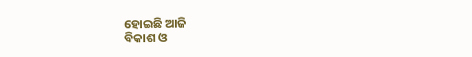ହୋଇଛି ଆଜି
ବିକାଶ ଓ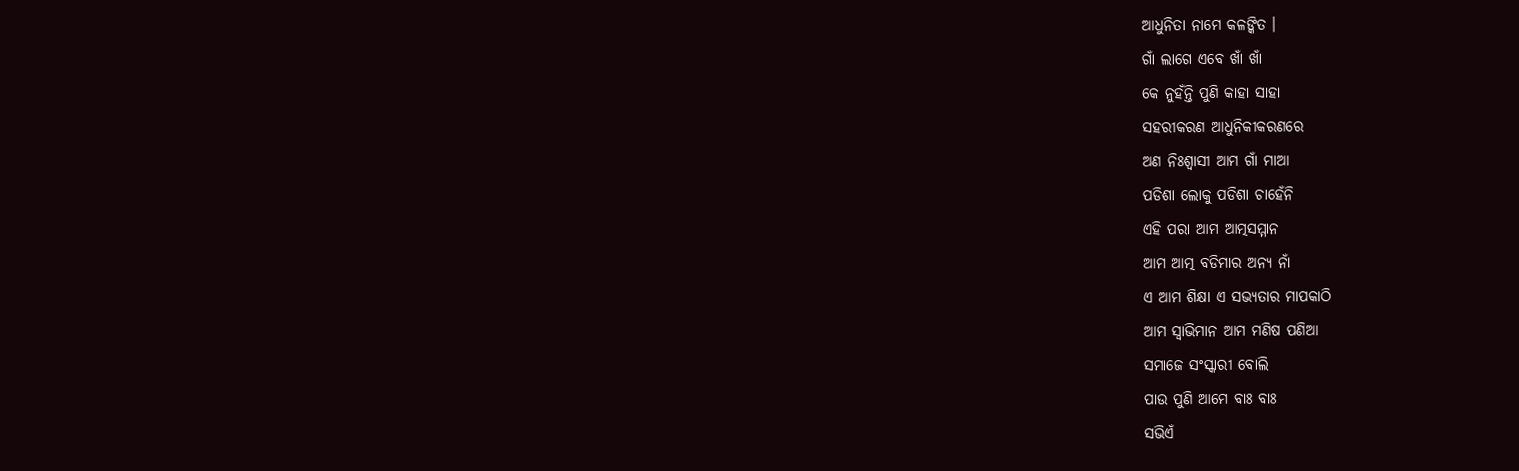ଆଧୁନିତା ନାମେ କଳଙ୍କିତ ।
ଗାଁ ଲାଗେ ଏବେ ଖାଁ ଖାଁ
କେ ନୁହଁନ୍ତି ପୁଣି କାହା ସାହା
ସହରୀକରଣ ଆଧୁନିକୀକରଣରେ
ଅଣ ନିଃଶ୍ବାସୀ ଆମ ଗାଁ ମାଆ
ପଡିଶା ଲୋକୁ ପଡିଶା ଚାହେଁନି
ଏହି ପରା ଆମ ଆତ୍ମସମ୍ମାନ
ଆମ ଆତ୍ମ ବଡିମାର ଅନ୍ୟ ନାଁ
ଏ ଆମ ଶିକ୍ଷା ଏ ସଭ୍ୟତାର ମାପକାଠି
ଆମ ସ୍ବାଭିମାନ ଆମ ମଣିଷ ପଣିଆ
ସମାଜେ ସଂସ୍କାରୀ ବୋଲି
ପାଉ ପୁଣି ଆମେ ବାଃ ବାଃ
ସଭିଏଁ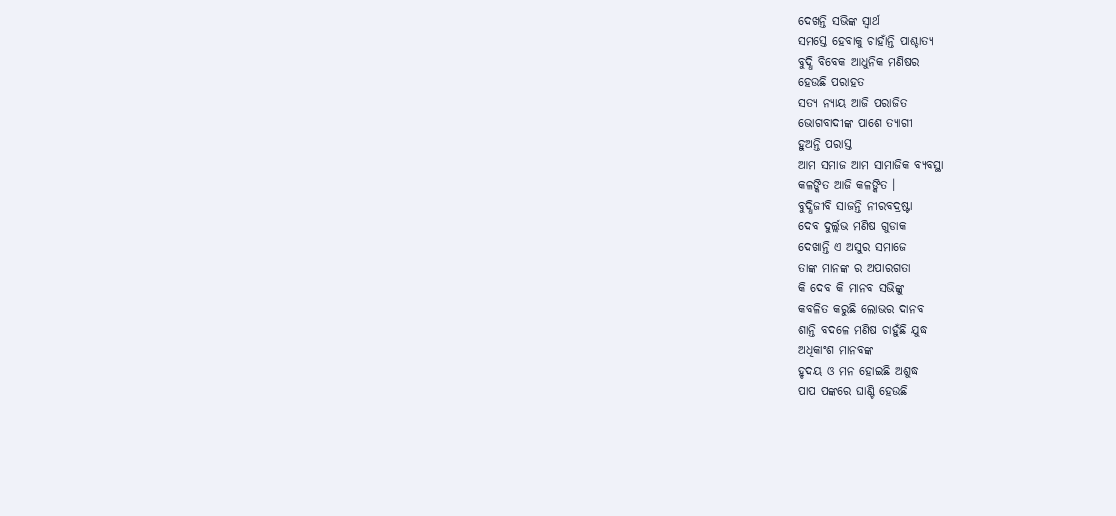ଦେଖନ୍ତି ସଭିଙ୍କ ସ୍ଵାର୍ଥ
ସମସ୍ତେ ହେବାକୁ ଚାହାଁନ୍ତି ପାଶ୍ଚାତ୍ୟ
ବୁଦ୍ଧି ବିବେକ ଆଧୁନିକ ମଣିଷର
ହେଉଛି ପରାହତ
ସତ୍ୟ ନ୍ୟାୟ ଆଜି ପରାଜିତ
ଭୋଗବାଦୀଙ୍କ ପାଶେ ତ୍ୟାଗୀ
ହୁଅନ୍ତି ପରାସ୍ତ
ଆମ ସମାଜ ଆମ ସାମାଜିକ ବ୍ୟବସ୍ଥା
କଳଙ୍କିତ ଆଜି କଳଙ୍କିତ ।
ବୁଦ୍ଧିଜୀବି ସାଜନ୍ତି ନୀରବଦ୍ରଷ୍ଟା
ଦେବ ଦୁର୍ଲ୍ଲଭ ମଣିଷ ଗୁଡାକ
ଦେଖାନ୍ତି ଏ ଅସୁର ସମାଜେ
ତାଙ୍କ ମାନଙ୍କ ର ଅପାରଗତା
କି ଦେବ କି ମାନବ ସଭିଙ୍କୁ
କବଳିତ କରୁଛି ଲୋଭର ଦାନବ
ଶାନ୍ତି ବଦଳେ ମଣିଷ ଚାହୁଁଛି ଯୁଦ୍ଧ
ଅଧିକାଂଶ ମାନବଙ୍କ
ହୃଦୟ ଓ ମନ ହୋଇଛି ଅଶୁଦ୍ଧ
ପାପ ପଙ୍କରେ ଘାଣ୍ଟି ହେଉଛି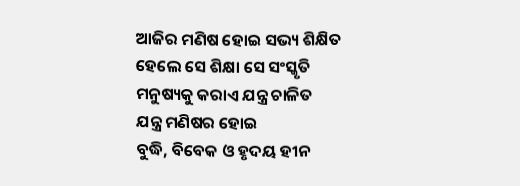ଆଜିର ମଣିଷ ହୋଇ ସଭ୍ୟ ଶିକ୍ଷିତ
ହେଲେ ସେ ଶିକ୍ଷା ସେ ସଂସ୍କୃତି
ମନୁଷ୍ୟକୁ କରାଏ ଯନ୍ତ୍ର ଚାଳିତ
ଯନ୍ତ୍ର ମଣିଷର ହୋଇ
ବୁଦ୍ଧି, ବିବେକ ଓ ହୃଦୟ ହୀନ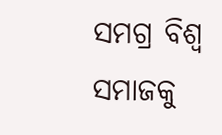ସମଗ୍ର ବିଶ୍ଵ ସମାଜକୁ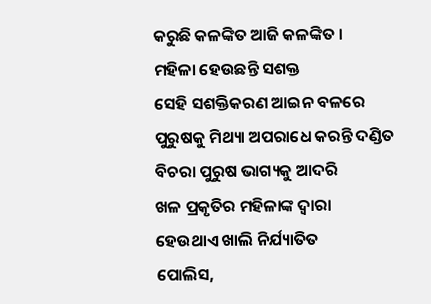କରୁଛି କଳଙ୍କିତ ଆଜି କଳଙ୍କିତ ।
ମହିଳା ହେଉଛନ୍ତି ସଶକ୍ତ
ସେହି ସଶକ୍ତିକରଣ ଆଇନ ବଳରେ
ପୁରୁଷକୁ ମିଥ୍ୟା ଅପରାଧେ କରନ୍ତି ଦଣ୍ଡିତ
ବିଚରା ପୁରୁଷ ଭାଗ୍ୟକୁ ଆଦରି
ଖଳ ପ୍ରକୃତିର ମହିଳାଙ୍କ ଦ୍ଵାରା
ହେଉଥାଏ ଖାଲି ନିର୍ଯ୍ୟାତିତ
ପୋଲିସ,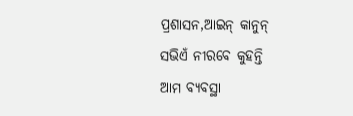ପ୍ରଶାସନ,ଆଇନ୍ କାନୁନ୍
ସଭିଏଁ ନୀରବେ କୁହନ୍ତି
ଆମ ବ୍ୟବସ୍ଥା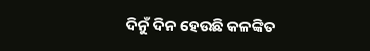ଦିନୁଁ ଦିନ ହେଉଛି କଳଙ୍କିତ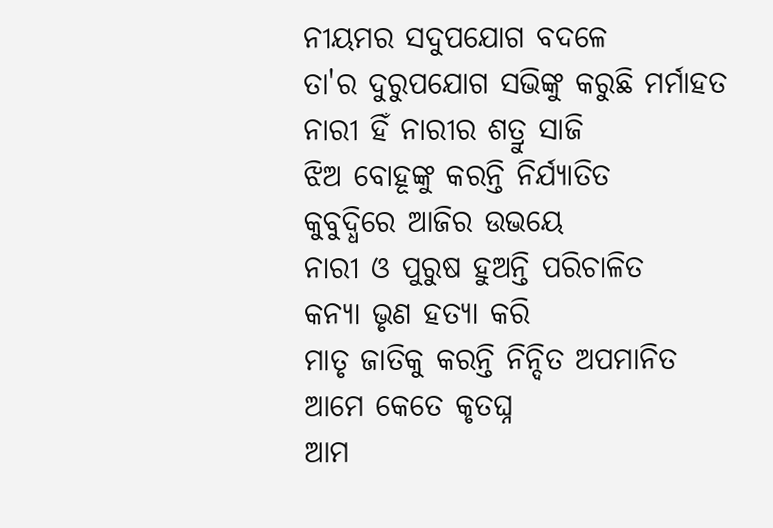ନୀୟମର ସଦୁପଯୋଗ ବଦଳେ
ତା'ର ଦୁରୁପଯୋଗ ସଭିଙ୍କୁ କରୁଛି ମର୍ମାହତ
ନାରୀ ହିଁ ନାରୀର ଶତ୍ରୁ ସାଜି
ଝିଅ ବୋହୂଙ୍କୁ କରନ୍ତି ନିର୍ଯ୍ୟାତିତ
କୁବୁଦ୍ଧିରେ ଆଜିର ଉଭୟେ
ନାରୀ ଓ ପୁରୁଷ ହୁଅନ୍ତି ପରିଚାଳିତ
କନ୍ୟା ଭୃଣ ହତ୍ୟା କରି
ମାତୃ ଜାତିକୁ କରନ୍ତି ନିନ୍ଦିତ ଅପମାନିତ
ଆମେ କେତେ କୃତଘ୍ନ
ଆମ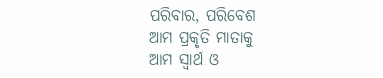ପରିବାର, ପରିବେଶ
ଆମ ପ୍ରକୃତି ମାତାକୁ
ଆମ ସ୍ଵାର୍ଥ ଓ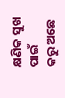କ୍ଷଣିକ ସୁଖ ପାଇଁ
କରୁ ଅଛେ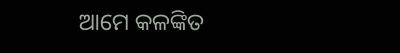ଆମେ କଳଙ୍କିତ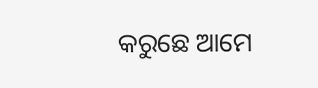କରୁଛେ ଆମେ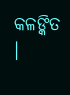କଳଙ୍କିତ ।